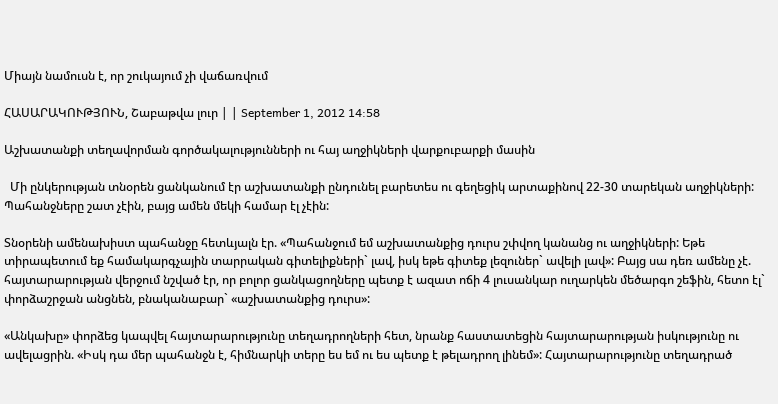Միայն նամուսն է, որ շուկայում չի վաճառվում

ՀԱՍԱՐԱԿՈՒԹՅՈՒՆ, Շաբաթվա լուր | | September 1, 2012 14:58

Աշխատանքի տեղավորման գործակալությունների ու հայ աղջիկների վարքուբարքի մասին

  Մի ընկերության տնօրեն ցանկանում էր աշխատանքի ընդունել բարետես ու գեղեցիկ արտաքինով 22-30 տարեկան աղջիկների: Պահանջները շատ չէին, բայց ամեն մեկի համար էլ չէին:

Տնօրենի ամենախիստ պահանջը հետևյալն էր. «Պահանջում եմ աշխատանքից դուրս շփվող կանանց ու աղջիկների: Եթե տիրապետում եք համակարգչային տարրական գիտելիքների` լավ, իսկ եթե գիտեք լեզուներ` ավելի լավ»: Բայց սա դեռ ամենը չէ. հայտարարության վերջում նշված էր, որ բոլոր ցանկացողները պետք է ազատ ոճի 4 լուսանկար ուղարկեն մեծարգո շեֆին, հետո էլ` փորձաշրջան անցնեն, բնականաբար` «աշխատանքից դուրս»:

«Անկախը» փորձեց կապվել հայտարարությունը տեղադրողների հետ, նրանք հաստատեցին հայտարարության իսկությունը ու ավելացրին. «Իսկ դա մեր պահանջն է, հիմնարկի տերը ես եմ ու ես պետք է թելադրող լինեմ»: Հայտարարությունը տեղադրած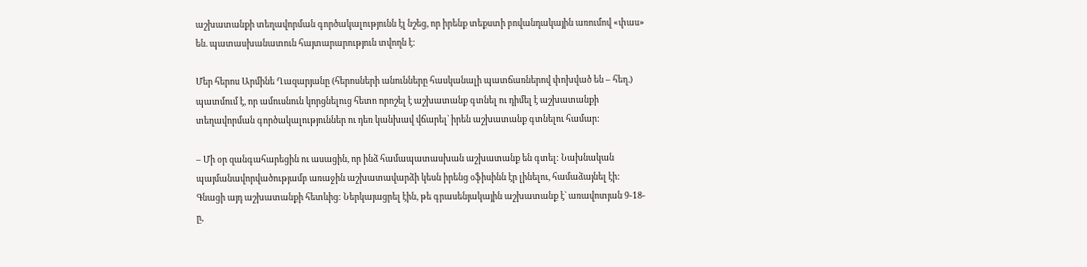աշխատանքի տեղավորման գործակալությունն էլ նշեց, որ իրենք տեքստի բովանդակային առումով «փաս» են. պատասխանատուն հայտարարություն տվողն է:

Մեր հերոս Արմինե Ղազարյանը (հերոսների անունները հասկանալի պատճառներով փոխված են – հեղ.) պատմում է, որ ամուսնուն կորցնելուց հետո որոշել է աշխատանք գտնել ու դիմել է աշխատանքի տեղավորման գործակալություններ ու դեռ կանխավ վճարել` իրեն աշխատանք գտնելու համար:

– Մի օր զանգահարեցին ու ասացին, որ ինձ համապատասխան աշխատանք են գտել: Նախնական պայմանավորվածությամբ առաջին աշխատավարձի կեսն իրենց օֆիսինն էր լինելու, համաձայնել էի: Գնացի այդ աշխատանքի հետևից: Ներկայացրել էին, թե գրասենյակային աշխատանք է` առավոտյան 9-18-ը,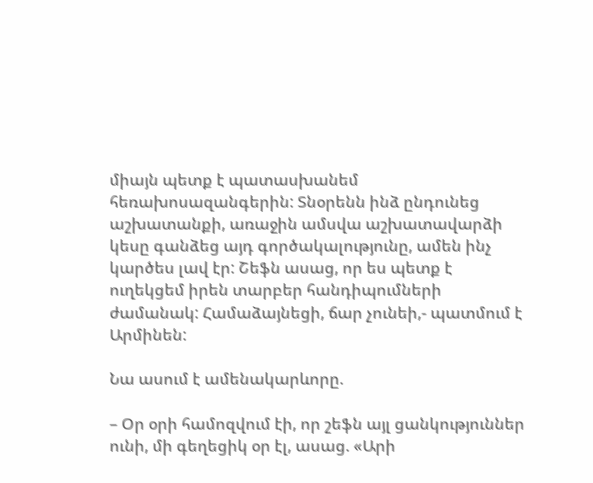միայն պետք է պատասխանեմ հեռախոսազանգերին: Տնօրենն ինձ ընդունեց աշխատանքի, առաջին ամսվա աշխատավարձի կեսը գանձեց այդ գործակալությունը, ամեն ինչ կարծես լավ էր: Շեֆն ասաց, որ ես պետք է ուղեկցեմ իրեն տարբեր հանդիպումների ժամանակ: Համաձայնեցի, ճար չունեի,- պատմում է Արմինեն:

Նա ասում է ամենակարևորը.

– Օր օրի համոզվում էի, որ շեֆն այլ ցանկություններ ունի, մի գեղեցիկ օր էլ, ասաց. «Արի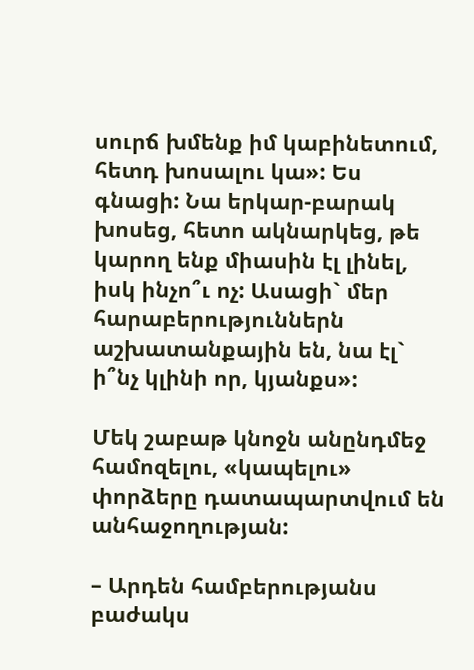սուրճ խմենք իմ կաբինետում, հետդ խոսալու կա»: Ես գնացի: Նա երկար-բարակ խոսեց, հետո ակնարկեց, թե կարող ենք միասին էլ լինել, իսկ ինչո՞ւ ոչ: Ասացի` մեր հարաբերություններն աշխատանքային են, նա էլ` ի՞նչ կլինի որ, կյանքս»:

Մեկ շաբաթ կնոջն անընդմեջ համոզելու, «կապելու» փորձերը դատապարտվում են անհաջողության:

– Արդեն համբերությանս բաժակս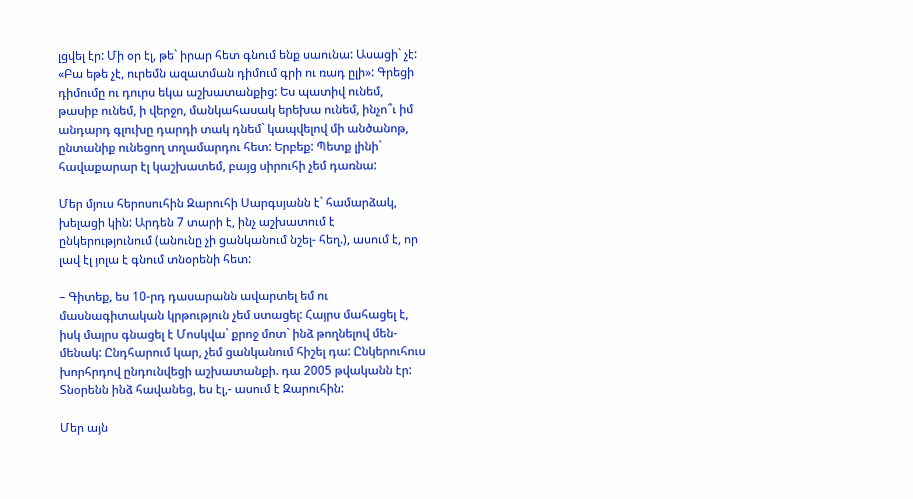լցվել էր: Մի օր էլ, թե` իրար հետ գնում ենք սաունա: Ասացի` չէ: «Բա եթե չէ, ուրեմն ազատման դիմում գրի ու ռադ ըլի»: Գրեցի դիմումը ու դուրս եկա աշխատանքից: Ես պատիվ ունեմ, թասիբ ունեմ, ի վերջո, մանկահասակ երեխա ունեմ, ինչո՞ւ իմ անդարդ գլուխը դարդի տակ դնեմ` կապվելով մի անծանոթ, ընտանիք ունեցող տղամարդու հետ: Երբեք: Պետք լինի` հավաքարար էլ կաշխատեմ, բայց սիրուհի չեմ դառնա:

Մեր մյուս հերոսուհին Զարուհի Սարգսյանն է` համարձակ, խելացի կին: Արդեն 7 տարի է, ինչ աշխատում է ընկերությունում (անունը չի ցանկանում նշել- հեղ.), ասում է, որ լավ էլ յոլա է գնում տնօրենի հետ:

– Գիտեք, ես 10-րդ դասարանն ավարտել եմ ու մասնագիտական կրթություն չեմ ստացել: Հայրս մահացել է, իսկ մայրս գնացել է Մոսկվա` քրոջ մոտ` ինձ թողնելով մեն-մենակ: Ընդհարում կար, չեմ ցանկանում հիշել դա: Ընկերուհուս խորհրդով ընդունվեցի աշխատանքի. դա 2005 թվականն էր: Տնօրենն ինձ հավանեց, ես էլ,- ասում է Զարուհին:

Մեր այն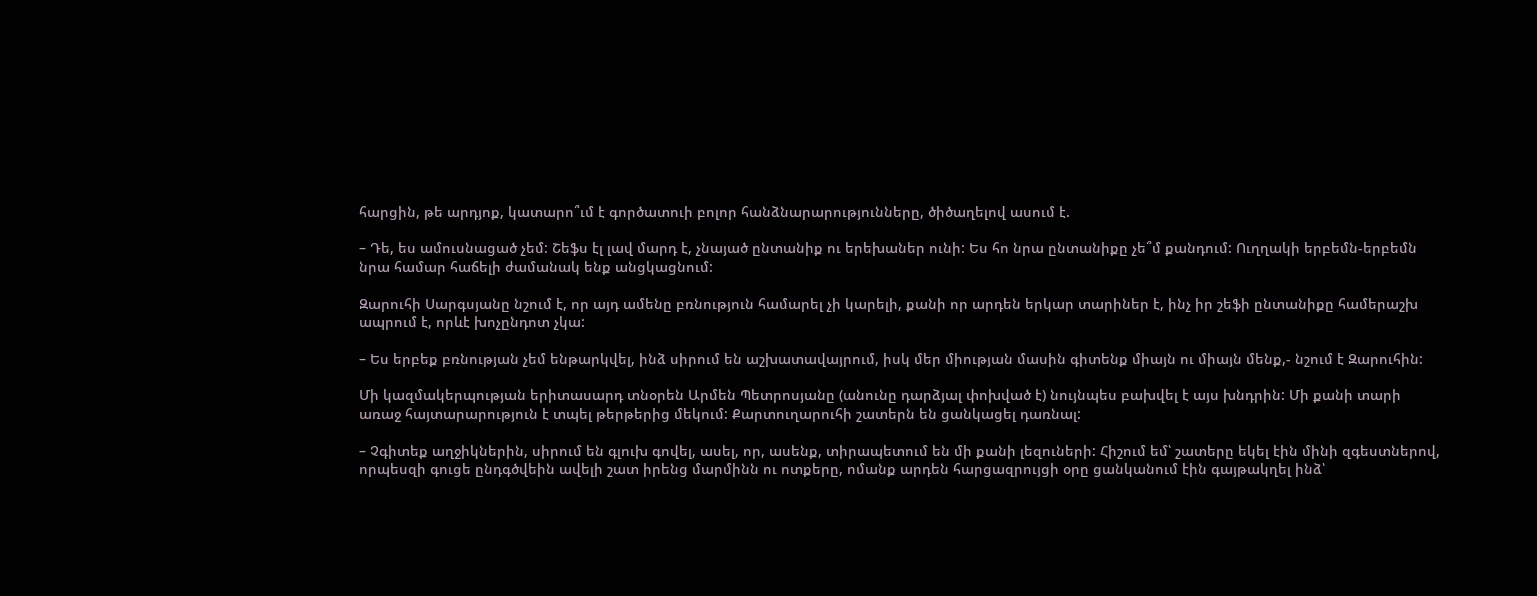հարցին, թե արդյոք, կատարո՞ւմ է գործատուի բոլոր հանձնարարությունները, ծիծաղելով ասում է.

– Դե, ես ամուսնացած չեմ: Շեֆս էլ լավ մարդ է, չնայած ընտանիք ու երեխաներ ունի: Ես հո նրա ընտանիքը չե՞մ քանդում: Ուղղակի երբեմն-երբեմն նրա համար հաճելի ժամանակ ենք անցկացնում:

Զարուհի Սարգսյանը նշում է, որ այդ ամենը բռնություն համարել չի կարելի, քանի որ արդեն երկար տարիներ է, ինչ իր շեֆի ընտանիքը համերաշխ ապրում է, որևէ խոչընդոտ չկա:

– Ես երբեք բռնության չեմ ենթարկվել, ինձ սիրում են աշխատավայրում, իսկ մեր միության մասին գիտենք միայն ու միայն մենք,- նշում է Զարուհին:

Մի կազմակերպության երիտասարդ տնօրեն Արմեն Պետրոսյանը (անունը դարձյալ փոխված է) նույնպես բախվել է այս խնդրին: Մի քանի տարի առաջ հայտարարություն է տպել թերթերից մեկում: Քարտուղարուհի շատերն են ցանկացել դառնալ:

– Չգիտեք աղջիկներին, սիրում են գլուխ գովել, ասել, որ, ասենք, տիրապետում են մի քանի լեզուների: Հիշում եմ՝ շատերը եկել էին մինի զգեստներով, որպեսզի գուցե ընդգծվեին ավելի շատ իրենց մարմինն ու ոտքերը, ոմանք արդեն հարցազրույցի օրը ցանկանում էին գայթակղել ինձ՝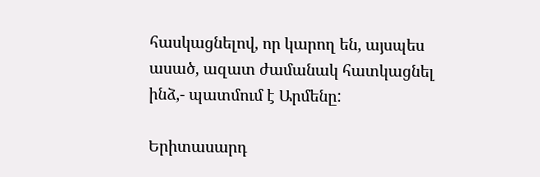հասկացնելով, որ կարող են, այսպես ասած, ազատ ժամանակ հատկացնել ինձ,- պատմում է Արմենը:

Երիտասարդ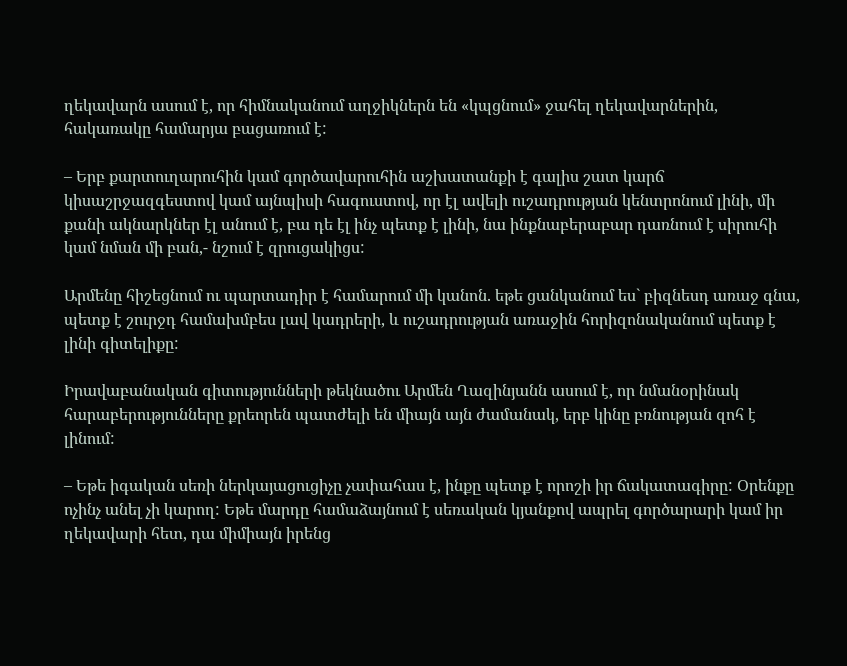ղեկավարն ասում է, որ հիմնականում աղջիկներն են «կպցնում» ջահել ղեկավարներին, հակառակը համարյա բացառում է:

– Երբ քարտուղարուհին կամ գործավարուհին աշխատանքի է գալիս շատ կարճ կիսաշրջազգեստով կամ այնպիսի հագուստով, որ էլ ավելի ուշադրության կենտրոնում լինի, մի քանի ակնարկներ էլ անում է, բա դե էլ ինչ պետք է լինի, նա ինքնաբերաբար դառնում է սիրուհի կամ նման մի բան,- նշում է զրուցակիցս:

Արմենը հիշեցնում ու պարտադիր է համարում մի կանոն. եթե ցանկանում ես` բիզնեսդ առաջ գնա, պետք է շուրջդ համախմբես լավ կադրերի, և ուշադրության առաջին հորիզոնականում պետք է լինի գիտելիքը:

Իրավաբանական գիտությունների թեկնածու Արմեն Ղազինյանն ասում է, որ նմանօրինակ հարաբերությունները քրեորեն պատժելի են միայն այն ժամանակ, երբ կինը բռնության զոհ է լինում:

– Եթե իգական սեռի ներկայացուցիչը չափահաս է, ինքը պետք է որոշի իր ճակատագիրը: Օրենքը ոչինչ անել չի կարող: Եթե մարդը համաձայնում է սեռական կյանքով ապրել գործարարի կամ իր ղեկավարի հետ, դա միմիայն իրենց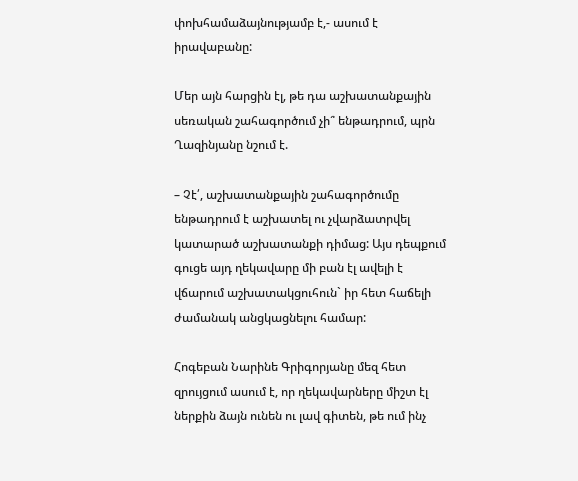փոխհամաձայնությամբ է,- ասում է իրավաբանը:

Մեր այն հարցին էլ, թե դա աշխատանքային սեռական շահագործում չի՞ ենթադրում, պրն Ղազինյանը նշում է.

– Չէ՛, աշխատանքային շահագործումը ենթադրում է աշխատել ու չվարձատրվել կատարած աշխատանքի դիմաց: Այս դեպքում գուցե այդ ղեկավարը մի բան էլ ավելի է վճարում աշխատակցուհուն` իր հետ հաճելի ժամանակ անցկացնելու համար:

Հոգեբան Նարինե Գրիգորյանը մեզ հետ զրույցում ասում է, որ ղեկավարները միշտ էլ ներքին ձայն ունեն ու լավ գիտեն, թե ում ինչ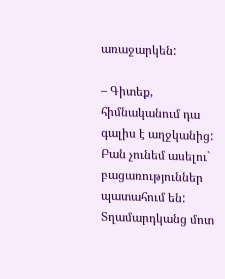առաջարկեն:

– Գիտեք, հիմնականում դա գալիս է աղջկանից: Բան չունեմ ասելու` բացառություններ պատահում են: Տղամարդկանց մոտ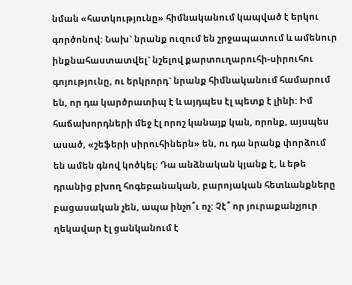նման «հատկությունը» հիմնականում կապված է երկու գործոնով: Նախ` նրանք ուզում են շրջապատում և ամենուր ինքնահաստատվել` նշելով քարտուղարուհի-սիրուհու գոյությունը, ու երկրորդ` նրանք հիմնականում համարում են, որ դա կարծրատիպ է և այդպես էլ պետք է լինի: Իմ հաճախորդների մեջ էլ որոշ կանայք կան, որոնք, այսպես ասած, «շեֆերի սիրուհիներն» են, ու դա նրանք փորձում են ամեն գնով կոծկել: Դա անձնական կյանք է, և եթե դրանից բխող հոգեբանական, բարոյական հետևանքները բացասական չեն, ապա ինչո՞ւ ոչ: Չէ՞ որ յուրաքանչյուր ղեկավար էլ ցանկանում է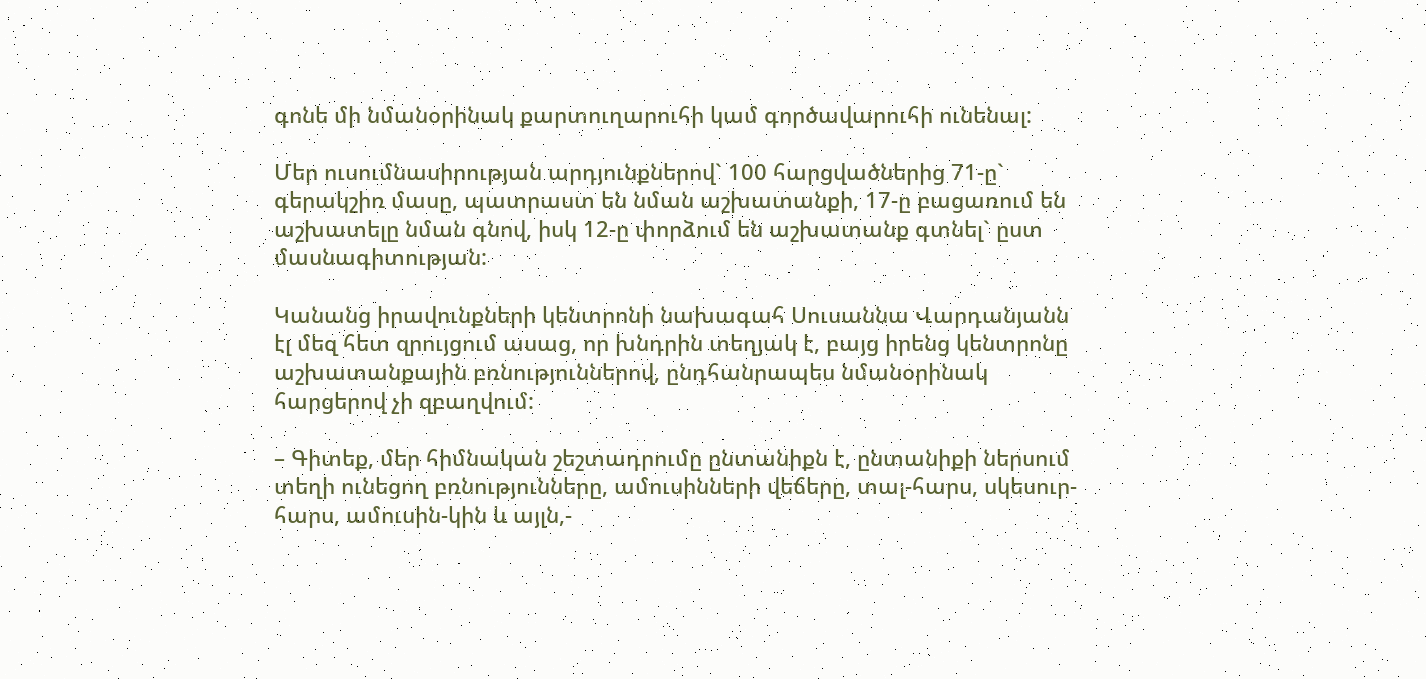գոնե մի նմանօրինակ քարտուղարուհի կամ գործավարուհի ունենալ:

Մեր ուսումնասիրության արդյունքներով` 100 հարցվածներից 71-ը` գերակշիռ մասը, պատրաստ են նման աշխատանքի, 17-ը բացառում են աշխատելը նման գնով, իսկ 12-ը փորձում են աշխատանք գտնել` ըստ մասնագիտության:

Կանանց իրավունքների կենտրոնի նախագահ Սուսաննա Վարդանյանն էլ մեզ հետ զրույցում ասաց, որ խնդրին տեղյակ է, բայց իրենց կենտրոնը աշխատանքային բռնություններով, ընդհանրապես նմանօրինակ հարցերով չի զբաղվում:

– Գիտեք, մեր հիմնական շեշտադրումը ընտանիքն է, ընտանիքի ներսում տեղի ունեցող բռնությունները, ամուսինների վեճերը, տալ-հարս, սկեսուր-հարս, ամուսին-կին և այլն,-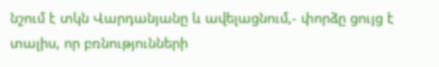նշում է տկն Վարդանյանը և ավելացնում,- փորձը ցույց է տալիս, որ բռնությունների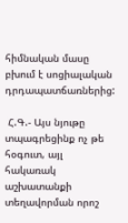հիմնական մասը բխում է սոցիալական դրդապատճառներից:

 Հ.Գ.- Այս նյութը տպագրեցինք ոչ թե հօգուտ, այլ հակառակ աշխատանքի տեղավորման որոշ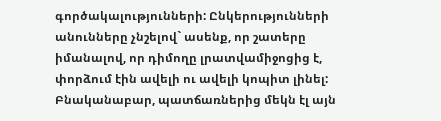գործակալությունների: Ընկերությունների անունները չնշելով` ասենք, որ շատերը իմանալով, որ դիմողը լրատվամիջոցից է, փորձում էին ավելի ու ավելի կոպիտ լինել: Բնականաբար, պատճառներից մեկն էլ այն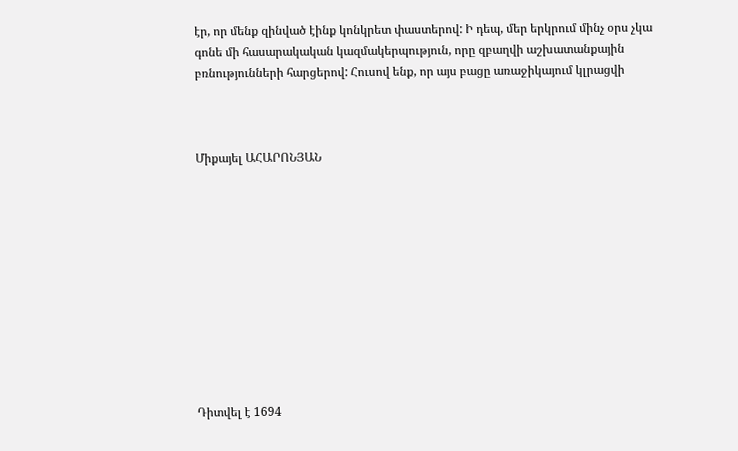էր, որ մենք զինված էինք կոնկրետ փաստերով: Ի դեպ, մեր երկրում մինչ օրս չկա գոնե մի հասարակական կազմակերպություն, որը զբաղվի աշխատանքային բռնությունների հարցերով: Հուսով ենք, որ այս բացը առաջիկայում կլրացվի



Միքայել ԱՀԱՐՈՆՅԱՆ











Դիտվել է 1694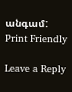անգամ:
Print Friendly

Leave a Reply